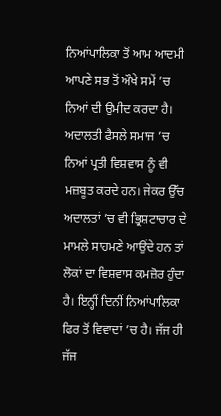ਨਿਆਂਪਾਲਿਕਾ ਤੋਂ ਆਮ ਆਦਮੀ ਆਪਣੇ ਸਭ ਤੋਂ ਔਖੇ ਸਮੇਂ ’ਚ ਨਿਆਂ ਦੀ ਉਮੀਦ ਕਰਦਾ ਹੈ। ਅਦਾਲਤੀ ਫੈਸਲੇ ਸਮਾਜ ’ਚ ਨਿਆਂ ਪ੍ਰਤੀ ਵਿਸ਼ਵਾਸ ਨੂੰ ਵੀ ਮਜ਼ਬੂਤ ਕਰਦੇ ਹਨ। ਜੇਕਰ ਉੱਚ ਅਦਾਲਤਾਂ ’ਚ ਵੀ ਭ੍ਰਿਸ਼ਟਾਚਾਰ ਦੇ ਮਾਮਲੇ ਸਾਹਮਣੇ ਆਉਂਦੇ ਹਨ ਤਾਂ ਲੋਕਾਂ ਦਾ ਵਿਸ਼ਵਾਸ ਕਮਜ਼ੋਰ ਹੁੰਦਾ ਹੈ। ਇਨ੍ਹੀਂ ਦਿਨੀਂ ਨਿਆਂਪਾਲਿਕਾ ਫਿਰ ਤੋਂ ਵਿਵਾਦਾਂ ’ਚ ਹੈ। ਜੱਜ ਹੀ ਜੱਜ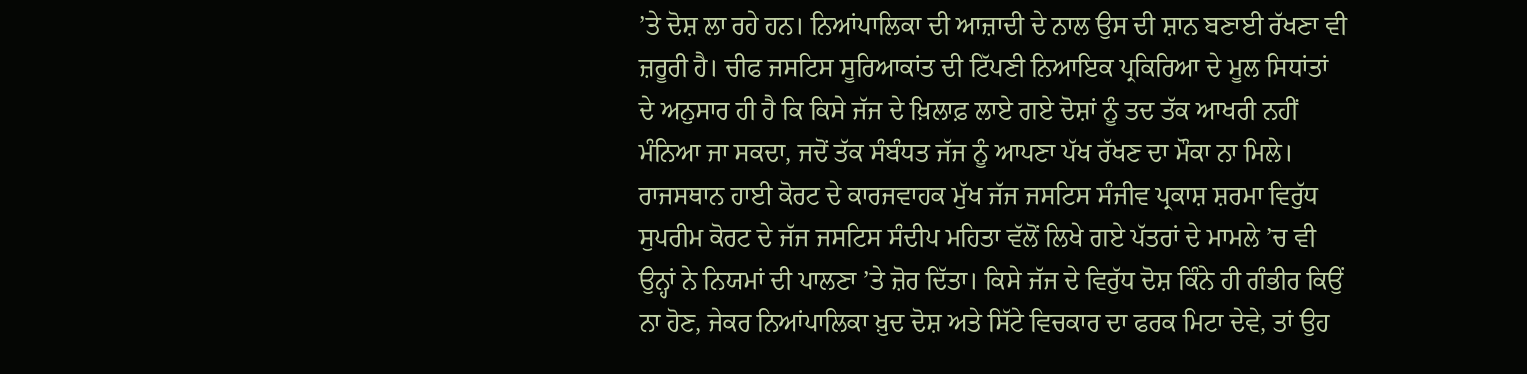’ਤੇ ਦੋਸ਼ ਲਾ ਰਹੇ ਹਨ। ਨਿਆਂਪਾਲਿਕਾ ਦੀ ਆਜ਼ਾਦੀ ਦੇ ਨਾਲ ਉਸ ਦੀ ਸ਼ਾਨ ਬਣਾਈ ਰੱਖਣਾ ਵੀ ਜ਼ਰੂਰੀ ਹੈ। ਚੀਫ ਜਸਟਿਸ ਸੂਰਿਆਕਾਂਤ ਦੀ ਟਿੱਪਣੀ ਨਿਆਇਕ ਪ੍ਰਕਿਰਿਆ ਦੇ ਮੂਲ ਸਿਧਾਂਤਾਂ ਦੇ ਅਨੁਸਾਰ ਹੀ ਹੈ ਕਿ ਕਿਸੇ ਜੱਜ ਦੇ ਖ਼ਿਲਾਫ਼ ਲਾਏ ਗਏ ਦੋਸ਼ਾਂ ਨੂੰ ਤਦ ਤੱਕ ਆਖਰੀ ਨਹੀਂ ਮੰਨਿਆ ਜਾ ਸਕਦਾ, ਜਦੋਂ ਤੱਕ ਸੰਬੰਧਤ ਜੱਜ ਨੂੰ ਆਪਣਾ ਪੱਖ ਰੱਖਣ ਦਾ ਮੌਕਾ ਨਾ ਮਿਲੇ।
ਰਾਜਸਥਾਨ ਹਾਈ ਕੋਰਟ ਦੇ ਕਾਰਜਵਾਹਕ ਮੁੱਖ ਜੱਜ ਜਸਟਿਸ ਸੰਜੀਵ ਪ੍ਰਕਾਸ਼ ਸ਼ਰਮਾ ਵਿਰੁੱਧ ਸੁਪਰੀਮ ਕੋਰਟ ਦੇ ਜੱਜ ਜਸਟਿਸ ਸੰਦੀਪ ਮਹਿਤਾ ਵੱਲੋਂ ਲਿਖੇ ਗਏ ਪੱਤਰਾਂ ਦੇ ਮਾਮਲੇ ’ਚ ਵੀ ਉਨ੍ਹਾਂ ਨੇ ਨਿਯਮਾਂ ਦੀ ਪਾਲਣਾ ’ਤੇ ਜ਼ੋਰ ਦਿੱਤਾ। ਕਿਸੇ ਜੱਜ ਦੇ ਵਿਰੁੱਧ ਦੋਸ਼ ਕਿੰਨੇ ਹੀ ਗੰਭੀਰ ਕਿਉਂ ਨਾ ਹੋਣ, ਜੇਕਰ ਨਿਆਂਪਾਲਿਕਾ ਖ਼ੁਦ ਦੋਸ਼ ਅਤੇ ਸਿੱਟੇ ਵਿਚਕਾਰ ਦਾ ਫਰਕ ਮਿਟਾ ਦੇਵੇ, ਤਾਂ ਉਹ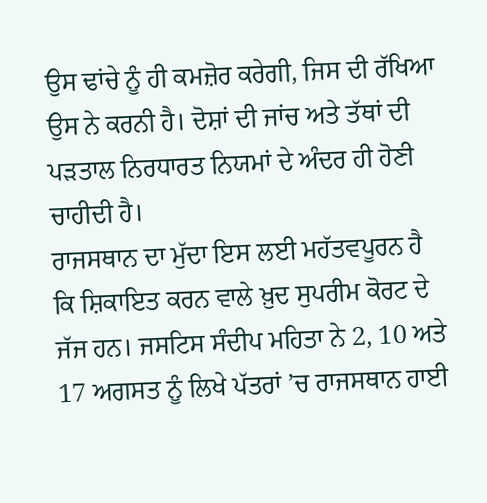ਉਸ ਢਾਂਚੇ ਨੂੰ ਹੀ ਕਮਜ਼ੋਰ ਕਰੇਗੀ, ਜਿਸ ਦੀ ਰੱਖਿਆ ਉਸ ਨੇ ਕਰਨੀ ਹੈ। ਦੋਸ਼ਾਂ ਦੀ ਜਾਂਚ ਅਤੇ ਤੱਥਾਂ ਦੀ ਪੜਤਾਲ ਨਿਰਧਾਰਤ ਨਿਯਮਾਂ ਦੇ ਅੰਦਰ ਹੀ ਹੋਣੀ ਚਾਹੀਦੀ ਹੈ।
ਰਾਜਸਥਾਨ ਦਾ ਮੁੱਦਾ ਇਸ ਲਈ ਮਹੱਤਵਪੂਰਨ ਹੈ ਕਿ ਸ਼ਿਕਾਇਤ ਕਰਨ ਵਾਲੇ ਖ਼ੁਦ ਸੁਪਰੀਮ ਕੋਰਟ ਦੇ ਜੱਜ ਹਨ। ਜਸਟਿਸ ਸੰਦੀਪ ਮਹਿਤਾ ਨੇ 2, 10 ਅਤੇ 17 ਅਗਸਤ ਨੂੰ ਲਿਖੇ ਪੱਤਰਾਂ ’ਚ ਰਾਜਸਥਾਨ ਹਾਈ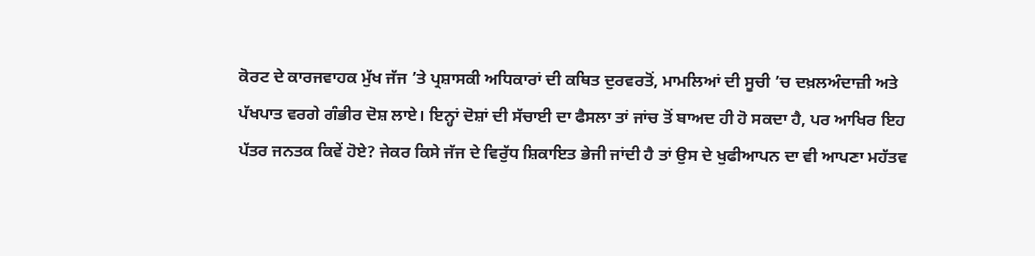ਕੋਰਟ ਦੇ ਕਾਰਜਵਾਹਕ ਮੁੱਖ ਜੱਜ ’ਤੇ ਪ੍ਰਸ਼ਾਸਕੀ ਅਧਿਕਾਰਾਂ ਦੀ ਕਥਿਤ ਦੁਰਵਰਤੋਂ, ਮਾਮਲਿਆਂ ਦੀ ਸੂਚੀ ’ਚ ਦਖ਼ਲਅੰਦਾਜ਼ੀ ਅਤੇ ਪੱਖਪਾਤ ਵਰਗੇ ਗੰਭੀਰ ਦੋਸ਼ ਲਾਏ। ਇਨ੍ਹਾਂ ਦੋਸ਼ਾਂ ਦੀ ਸੱਚਾਈ ਦਾ ਫੈਸਲਾ ਤਾਂ ਜਾਂਚ ਤੋਂ ਬਾਅਦ ਹੀ ਹੋ ਸਕਦਾ ਹੈ, ਪਰ ਆਖਿਰ ਇਹ ਪੱਤਰ ਜਨਤਕ ਕਿਵੇਂ ਹੋਏ? ਜੇਕਰ ਕਿਸੇ ਜੱਜ ਦੇ ਵਿਰੁੱਧ ਸ਼ਿਕਾਇਤ ਭੇਜੀ ਜਾਂਦੀ ਹੈ ਤਾਂ ਉਸ ਦੇ ਖੁਫੀਆਪਨ ਦਾ ਵੀ ਆਪਣਾ ਮਹੱਤਵ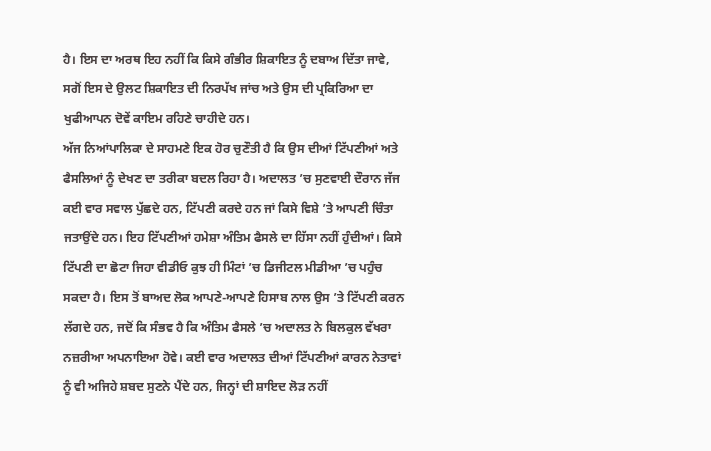ਹੈ। ਇਸ ਦਾ ਅਰਥ ਇਹ ਨਹੀਂ ਕਿ ਕਿਸੇ ਗੰਭੀਰ ਸ਼ਿਕਾਇਤ ਨੂੰ ਦਬਾਅ ਦਿੱਤਾ ਜਾਵੇ, ਸਗੋਂ ਇਸ ਦੇ ਉਲਟ ਸ਼ਿਕਾਇਤ ਦੀ ਨਿਰਪੱਖ ਜਾਂਚ ਅਤੇ ਉਸ ਦੀ ਪ੍ਰਕਿਰਿਆ ਦਾ ਖੁਫੀਆਪਨ ਦੋਵੇਂ ਕਾਇਮ ਰਹਿਣੇ ਚਾਹੀਦੇ ਹਨ।
ਅੱਜ ਨਿਆਂਪਾਲਿਕਾ ਦੇ ਸਾਹਮਣੇ ਇਕ ਹੋਰ ਚੁਣੌਤੀ ਹੈ ਕਿ ਉਸ ਦੀਆਂ ਟਿੱਪਣੀਆਂ ਅਤੇ ਫੈਸਲਿਆਂ ਨੂੰ ਦੇਖਣ ਦਾ ਤਰੀਕਾ ਬਦਲ ਰਿਹਾ ਹੈ। ਅਦਾਲਤ ’ਚ ਸੁਣਵਾਈ ਦੌਰਾਨ ਜੱਜ ਕਈ ਵਾਰ ਸਵਾਲ ਪੁੱਛਦੇ ਹਨ, ਟਿੱਪਣੀ ਕਰਦੇ ਹਨ ਜਾਂ ਕਿਸੇ ਵਿਸ਼ੇ ’ਤੇ ਆਪਣੀ ਚਿੰਤਾ ਜਤਾਉਂਦੇ ਹਨ। ਇਹ ਟਿੱਪਣੀਆਂ ਹਮੇਸ਼ਾ ਅੰਤਿਮ ਫੈਸਲੇ ਦਾ ਹਿੱਸਾ ਨਹੀਂ ਹੁੰਦੀਆਂ। ਕਿਸੇ ਟਿੱਪਣੀ ਦਾ ਛੋਟਾ ਜਿਹਾ ਵੀਡੀਓ ਕੁਝ ਹੀ ਮਿੰਟਾਂ ’ਚ ਡਿਜੀਟਲ ਮੀਡੀਆ ’ਚ ਪਹੁੰਚ ਸਕਦਾ ਹੈ। ਇਸ ਤੋਂ ਬਾਅਦ ਲੋਕ ਆਪਣੇ-ਆਪਣੇ ਹਿਸਾਬ ਨਾਲ ਉਸ ’ਤੇ ਟਿੱਪਣੀ ਕਰਨ ਲੱਗਦੇ ਹਨ, ਜਦੋਂ ਕਿ ਸੰਭਵ ਹੈ ਕਿ ਅੰਤਿਮ ਫੈਸਲੇ ’ਚ ਅਦਾਲਤ ਨੇ ਬਿਲਕੁਲ ਵੱਖਰਾ ਨਜ਼ਰੀਆ ਅਪਨਾਇਆ ਹੋਵੇ। ਕਈ ਵਾਰ ਅਦਾਲਤ ਦੀਆਂ ਟਿੱਪਣੀਆਂ ਕਾਰਨ ਨੇਤਾਵਾਂ ਨੂੰ ਵੀ ਅਜਿਹੇ ਸ਼ਬਦ ਸੁਣਨੇ ਪੈਂਦੇ ਹਨ, ਜਿਨ੍ਹਾਂ ਦੀ ਸ਼ਾਇਦ ਲੋੜ ਨਹੀਂ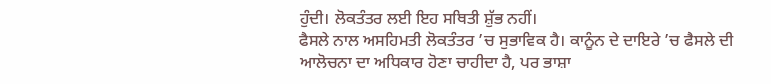ਹੁੰਦੀ। ਲੋਕਤੰਤਰ ਲਈ ਇਹ ਸਥਿਤੀ ਸ਼ੁੱਭ ਨਹੀਂ।
ਫੈਸਲੇ ਨਾਲ ਅਸਹਿਮਤੀ ਲੋਕਤੰਤਰ ’ਚ ਸੁਭਾਵਿਕ ਹੈ। ਕਾਨੂੰਨ ਦੇ ਦਾਇਰੇ ’ਚ ਫੈਸਲੇ ਦੀ ਆਲੋਚਨਾ ਦਾ ਅਧਿਕਾਰ ਹੋਣਾ ਚਾਹੀਦਾ ਹੈ, ਪਰ ਭਾਸ਼ਾ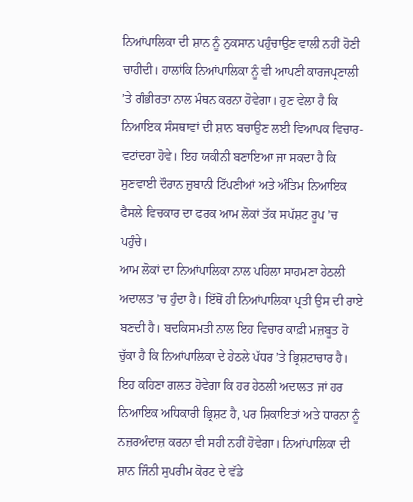ਨਿਆਂਪਾਲਿਕਾ ਦੀ ਸ਼ਾਨ ਨੂੰ ਨੁਕਸਾਨ ਪਹੁੰਚਾਉਣ ਵਾਲੀ ਨਹੀਂ ਹੋਣੀ ਚਾਹੀਦੀ। ਹਾਲਾਂਕਿ ਨਿਆਂਪਾਲਿਕਾ ਨੂੰ ਵੀ ਆਪਣੀ ਕਾਰਜਪ੍ਰਣਾਲੀ ’ਤੇ ਗੰਭੀਰਤਾ ਨਾਲ ਮੰਥਨ ਕਰਨਾ ਹੋਵੇਗਾ। ਹੁਣ ਵੇਲਾ ਹੈ ਕਿ ਨਿਆਇਕ ਸੰਸਥਾਵਾਂ ਦੀ ਸ਼ਾਨ ਬਚਾਉਣ ਲਈ ਵਿਆਪਕ ਵਿਚਾਰ-ਵਟਾਂਦਰਾ ਹੋਵੇ। ਇਹ ਯਕੀਨੀ ਬਣਾਇਆ ਜਾ ਸਕਦਾ ਹੈ ਕਿ ਸੁਣਵਾਈ ਦੌਰਾਨ ਜ਼ੁਬਾਨੀ ਟਿੱਪਣੀਆਂ ਅਤੇ ਅੰਤਿਮ ਨਿਆਇਕ ਫੈਸਲੇ ਵਿਚਕਾਰ ਦਾ ਫਰਕ ਆਮ ਲੋਕਾਂ ਤੱਕ ਸਪੱਸ਼ਟ ਰੂਪ ’ਚ ਪਹੁੰਚੇ।
ਆਮ ਲੋਕਾਂ ਦਾ ਨਿਆਂਪਾਲਿਕਾ ਨਾਲ ਪਹਿਲਾ ਸਾਹਮਣਾ ਹੇਠਲੀ ਅਦਾਲਤ ’ਚ ਹੁੰਦਾ ਹੈ। ਇੱਥੋਂ ਹੀ ਨਿਆਂਪਾਲਿਕਾ ਪ੍ਰਤੀ ਉਸ ਦੀ ਰਾਏ ਬਣਦੀ ਹੈ। ਬਦਕਿਸਮਤੀ ਨਾਲ ਇਹ ਵਿਚਾਰ ਕਾਫ਼ੀ ਮਜ਼ਬੂਤ ਹੋ ਚੁੱਕਾ ਹੈ ਕਿ ਨਿਆਂਪਾਲਿਕਾ ਦੇ ਹੇਠਲੇ ਪੱਧਰ ’ਤੇ ਭ੍ਰਿਸ਼ਟਾਚਾਰ ਹੈ। ਇਹ ਕਹਿਣਾ ਗਲਤ ਹੋਵੇਗਾ ਕਿ ਹਰ ਹੇਠਲੀ ਅਦਾਲਤ ਜਾਂ ਹਰ ਨਿਆਇਕ ਅਧਿਕਾਰੀ ਭ੍ਰਿਸ਼ਟ ਹੈ, ਪਰ ਸ਼ਿਕਾਇਤਾਂ ਅਤੇ ਧਾਰਨਾ ਨੂੰ ਨਜ਼ਰਅੰਦਾਜ਼ ਕਰਨਾ ਵੀ ਸਹੀ ਨਹੀਂ ਹੋਵੇਗਾ। ਨਿਆਂਪਾਲਿਕਾ ਦੀ ਸ਼ਾਨ ਜਿੰਨੀ ਸੁਪਰੀਮ ਕੋਰਟ ਦੇ ਵੱਡੇ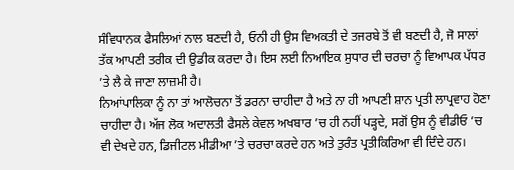ਸੰਵਿਧਾਨਕ ਫੈਸਲਿਆਂ ਨਾਲ ਬਣਦੀ ਹੈ, ਓਨੀ ਹੀ ਉਸ ਵਿਅਕਤੀ ਦੇ ਤਜਰਬੇ ਤੋਂ ਵੀ ਬਣਦੀ ਹੈ, ਜੋ ਸਾਲਾਂ ਤੱਕ ਆਪਣੀ ਤਰੀਕ ਦੀ ਉਡੀਕ ਕਰਦਾ ਹੈ। ਇਸ ਲਈ ਨਿਆਇਕ ਸੁਧਾਰ ਦੀ ਚਰਚਾ ਨੂੰ ਵਿਆਪਕ ਪੱਧਰ ’ਤੇ ਲੈ ਕੇ ਜਾਣਾ ਲਾਜ਼ਮੀ ਹੈ।
ਨਿਆਂਪਾਲਿਕਾ ਨੂੰ ਨਾ ਤਾਂ ਆਲੋਚਨਾ ਤੋਂ ਡਰਨਾ ਚਾਹੀਦਾ ਹੈ ਅਤੇ ਨਾ ਹੀ ਆਪਣੀ ਸ਼ਾਨ ਪ੍ਰਤੀ ਲਾਪ੍ਰਵਾਹ ਹੋਣਾ ਚਾਹੀਦਾ ਹੈ। ਅੱਜ ਲੋਕ ਅਦਾਲਤੀ ਫੈਸਲੇ ਕੇਵਲ ਅਖਬਾਰ ’ਚ ਹੀ ਨਹੀਂ ਪੜ੍ਹਦੇ, ਸਗੋਂ ਉਸ ਨੂੰ ਵੀਡੀਓ ’ਚ ਵੀ ਦੇਖਦੇ ਹਨ, ਡਿਜੀਟਲ ਮੀਡੀਆ ’ਤੇ ਚਰਚਾ ਕਰਦੇ ਹਨ ਅਤੇ ਤੁਰੰਤ ਪ੍ਰਤੀਕਿਰਿਆ ਵੀ ਦਿੰਦੇ ਹਨ।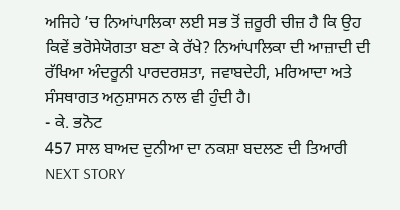ਅਜਿਹੇ ’ਚ ਨਿਆਂਪਾਲਿਕਾ ਲਈ ਸਭ ਤੋਂ ਜ਼ਰੂਰੀ ਚੀਜ਼ ਹੈ ਕਿ ਉਹ ਕਿਵੇਂ ਭਰੋਸੇਯੋਗਤਾ ਬਣਾ ਕੇ ਰੱਖੇ? ਨਿਆਂਪਾਲਿਕਾ ਦੀ ਆਜ਼ਾਦੀ ਦੀ ਰੱਖਿਆ ਅੰਦਰੂਨੀ ਪਾਰਦਰਸ਼ਤਾ, ਜਵਾਬਦੇਹੀ, ਮਰਿਆਦਾ ਅਤੇ ਸੰਸਥਾਗਤ ਅਨੁਸ਼ਾਸਨ ਨਾਲ ਵੀ ਹੁੰਦੀ ਹੈ।
- ਕੇ. ਭਨੋਟ
457 ਸਾਲ ਬਾਅਦ ਦੁਨੀਆ ਦਾ ਨਕਸ਼ਾ ਬਦਲਣ ਦੀ ਤਿਆਰੀ
NEXT STORY